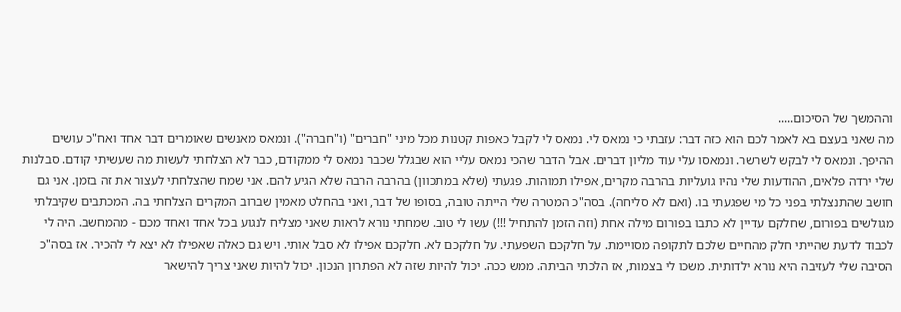וההמשך של הסיכום.....
מה שאני בעצם בא לאמר לכם הוא כזה דבר: עזבתי כי נמאס לי. נמאס לי לקבל כאפות קטנות מכל מיני "חברים" (ו"חברה"). ונמאס מאנשים שאומרים דבר אחד ואח"כ עושים ההיפך. ונמאס לי לבקש לשרשר. ונמאסו עלי עוד מליון דברים. אבל הדבר שהכי נמאס עליי הוא שבגלל שכבר נמאס לי ממקודם, כבר לא הצלחתי לעשות מה שעשיתי קודם. סבלנות שלי ירדה פלאים, ההודעות שלי נהיו גועליות בהרבה מקרים, אפילו תמוהות. פגעתי (שלא במתכוון) בהרבה הרבה שלא הגיע להם. אני שמח שהצלחתי לעצור את זה בזמן. אני גם חושב שהתנצלתי בפני כל מי שפגעתי בו. (ואם לא סליחה). בסה"כ המטרה שלי הייתה טובה, בסופו של דבר, ואני בהחלט מאמין שברוב המקרים הצלחתי בה. המכתבים שקיבלתי מגולשים בפורום, שחלקם עדיין לא כתבו בפורום מילה אחת (וזה הזמן להתחיל !!!) עשו לי טוב. שמחתי נורא לראות שאני מצליח לנגוע בכל אחד ואחד מכם - מהמחשב. היה לי לכבוד לדעת שהייתי חלק מהחיים שלכם לתקופה מסויימת. על חלקכם השפעתי. על חלקכם לא. חלקכם אפילו לא סבל אותי. ויש גם כאלה שאפילו לא יצא לי להכיר. אז בסה"כ הסיבה שלי לעזיבה היא נורא ילדותית. משכו לי בצמות, אז הלכתי הביתה. ממש ככה. יכול להיות שזה לא הפתרון הנכון. יכול להיות שאני צריך להישאר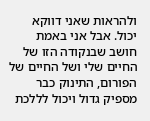ולהראות שאני דווקא יכול. אבל אני באמת חושב שבנקודה הזו של החיים שלי ושל החיים של הפורום, התינוק כבר מספיק גדול ויכול לללכת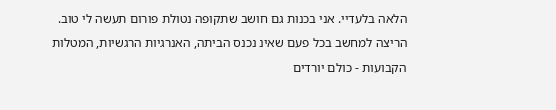הלאה בלעדיי. אני בכנות גם חושב שתקופה נטולת פורום תעשה לי טוב. הריצה למחשב בכל פעם שאינ נכנס הביתה, האנרגיות הרגשיות, המטלות הקבועות - כולם יורדים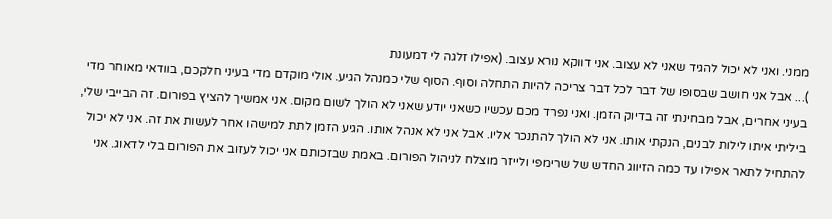ממני. ואני לא יכול להגיד שאני לא עצוב. אני דווקא נורא עצוב. (אפילו זלגה לי דמעונת
)... אבל אני חושב שבסופו של דבר לכל דבר צריכה להיות התחלה וסוף. הסוף שלי כמנהל הגיע. אולי מוקדם מדי בעיני חלקכם, בוודאי מאוחר מדי בעיני אחרים, אבל מבחינתי זה בדיוק הזמן. ואני נפרד מכם עכשיו כשאני יודע שאני לא הולך לשום מקום. אני אמשיך להציץ בפורום. זה הבייבי שלי, ביליתי איתו לילות לבנים, הנקתי אותו. אני לא הולך להתנכר אליו. אבל אני לא אנהל אותו. הגיע הזמן לתת למישהו אחר לעשות את זה. אני לא יכול להתחיל לתאר אפילו עד כמה הזיווג החדש של שרימפי ולייזר מוצלח לניהול הפורום. באמת שבזכותם אני יכול לעזוב את הפורום בלי לדאוג. אני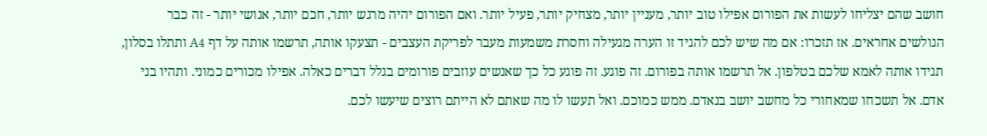חושב שהם יצליחו לעשות את הפורום אפילו טוב יותר, מעניין יותר, מצחיק יותר, פעיל יותר. ואם הפורום יהיה מרגש יותר, חכם יותר, אנושי יותר - זה כבר הגולשים אחראים. אז תזכרו: אם מה שיש לכם להגיד זו הערה מגעילה וחסרת משמעות מעבר לפריקת העצבים - תצעקו אותה, תרשמו אותה על דף A4 ותתלו בסלון, תגידו אותה לאמא שלכם בטלפון. אל תרשמו אותה בפורום. זה פוגע. זה פוגע כל כך שאנשים עוזבים פורומים בגלל דברים כאלה. אפילו מכורים כמוני. ותהיו בני אדם. אל תשכחו שמאחורי כל מחשב יושב בנאדם. ממש כמוכם. ואל תעשו לו מה שאתם לא הייתם רוצים שיעשו לכם.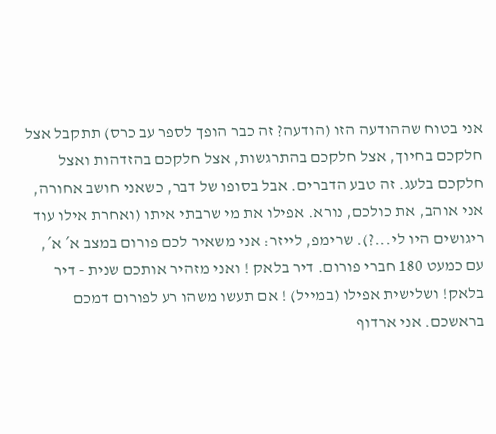אני בטוח שההודעה הזו (הודעה? זה כבר הופך לספר עב כרס) תתקבל אצל חלקכם בחיוך, אצל חלקכם בהתרגשות, אצל חלקכם בהזדהות ואצל חלקכם בלעג. זה טבע הדברים. אבל בסופו של דבר, כשאני חושב אחורה, אני אוהב, את כולכם, נורא. אפילו את מי שרבתי איתו (ואחרת אילו עוד ריגושים היו לי...?). שרימפ, לייזר: אני משאיר לכם פורום במצב א´ א´, עם כמעט 180 חברי פורום. דיר בלאק ! ואני מזהיר אותכם שנית - דיר בלאק! ושלישית אפילו (במייל) ! אם תעשו משהו רע לפורום דמכם בראשכם. אני ארדוף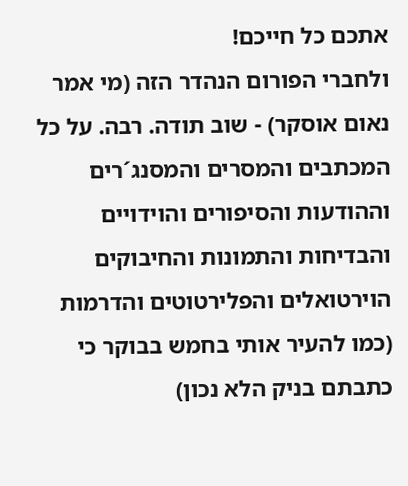אתכם כל חייכם!
ולחברי הפורום הנהדר הזה (מי אמר נאום אוסקר) - שוב תודה. רבה. על כל המכתבים והמסרים והמסנג´רים וההודעות והסיפורים והוידויים והבדיחות והתמונות והחיבוקים הוירטואלים והפלירטוטים והדרמות (כמו להעיר אותי בחמש בבוקר כי כתבתם בניק הלא נכון)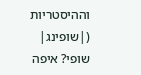וההיסטריות (|שופינג| שופי? איפה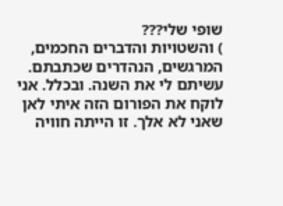שופי שלי???
) והשטויות והדברים החכמים, המרגשים, הנהדרים שכתבתם. עשיתם לי את השנה. ובכלל. אני לוקח את הפורום הזה איתי לאן שאני לא אלך. זו הייתה חוויה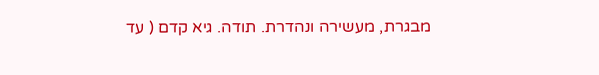מבגרת, מעשירה ונהדרת. תודה. גיא קדם ( עד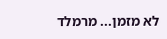לא מזמן... מרמלד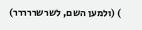) (ולמען השם, לשרשררררר)